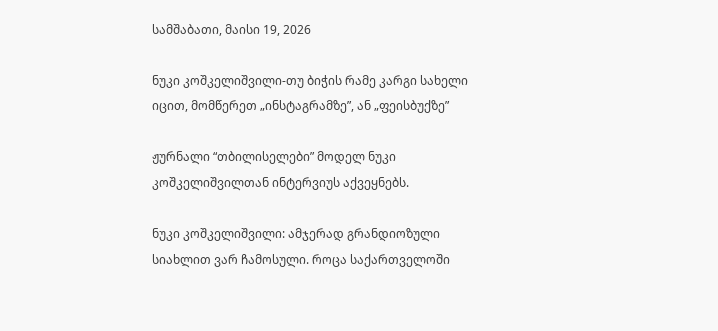სამშაბათი, მაისი 19, 2026

ნუკი კოშკელიშვილი-თუ ბიჭის რამე კარგი სახელი იცით, მომწერეთ „ინსტაგრამზე”, ან „ფეისბუქზე”

ჟურნალი “თბილისელები” მოდელ ნუკი კოშკელიშვილთან ინტერვიუს აქვეყნებს.

ნუკი კოშკელიშვილი: ამჯერად გრანდიოზული სიახლით ვარ ჩამოსული. როცა საქართველოში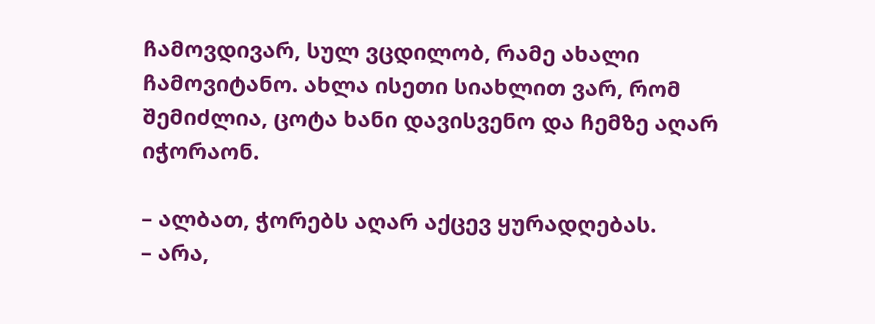ჩამოვდივარ, სულ ვცდილობ, რამე ახალი ჩამოვიტანო. ახლა ისეთი სიახლით ვარ, რომ შემიძლია, ცოტა ხანი დავისვენო და ჩემზე აღარ იჭორაონ.

– ალბათ, ჭორებს აღარ აქცევ ყურადღებას.
– არა,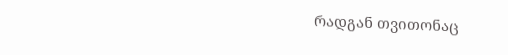რადგან თვითონაც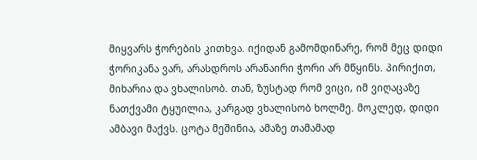მიყვარს ჭორების კითხვა. იქიდან გამომდინარე, რომ მეც დიდი ჭორიკანა ვარ, არასდროს არანაირი ჭორი არ მწყინს. პირიქით, მიხარია და ვხალისობ. თან, ზუსტად რომ ვიცი, იმ ვიღაცაზე ნათქვამი ტყუილია, კარგად ვხალისობ ხოლმე. მოკლედ, დიდი ამბავი მაქვს. ცოტა მეშინია, ამაზე თამამად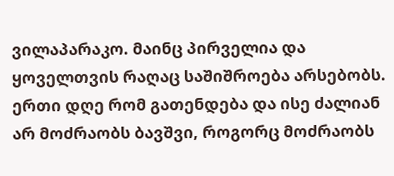ვილაპარაკო. მაინც პირველია და ყოველთვის რაღაც საშიშროება არსებობს. ერთი დღე რომ გათენდება და ისე ძალიან არ მოძრაობს ბავშვი, როგორც მოძრაობს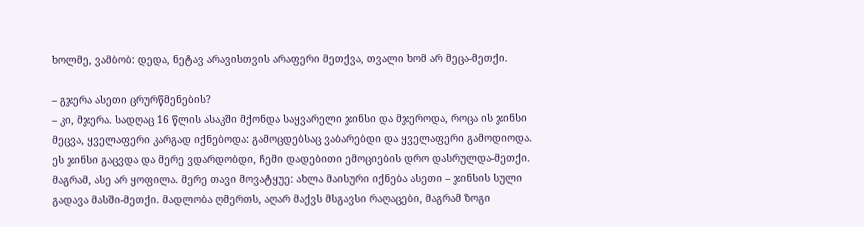ხოლმე, ვამბობ: დედა, ნეტავ არავისთვის არაფერი მეთქვა, თვალი ხომ არ მეცა-მეთქი.

– გჯერა ასეთი ცრურწმენების?
– კი, მჯერა. სადღაც 16 წლის ასაკში მქონდა საყვარელი ჯინსი და მჯეროდა, როცა ის ჯინსი მეცვა, ყველაფერი კარგად იქნებოდა: გამოცდებსაც ვაბარებდი და ყველაფერი გამოდიოდა. ეს ჯინსი გაცვდა და მერე ვდარდობდი, ჩემი დადებითი ემოციების დრო დასრულდა-მეთქი. მაგრამ, ასე არ ყოფილა. მერე თავი მოვატყუე: ახლა მაისური იქნება ასეთი – ჯინსის სული გადავა მასში-მეთქი. მადლობა ღმერთს, აღარ მაქვს მსგავსი რაღაცები, მაგრამ ზოგი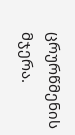ცრურწმენის მჯერა.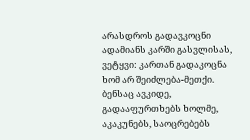არასდროს გადავკოცნი ადამიანს კარში გასვლისას, ვეტყვი: კართან გადაკოცნა ხომ არ შეიძლება-მეთქი. ბენსაც ავკიდე, გადააფურთხებს ხოლმე, აკაკუნებს, საოცრებებს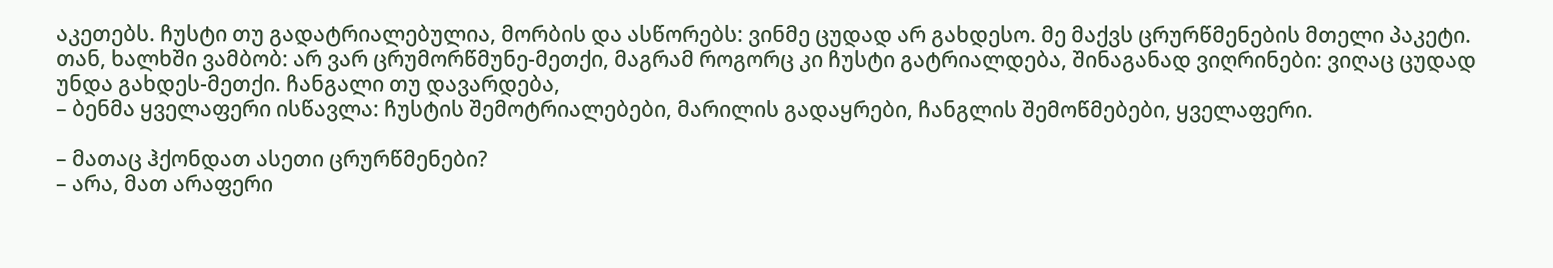აკეთებს. ჩუსტი თუ გადატრიალებულია, მორბის და ასწორებს: ვინმე ცუდად არ გახდესო. მე მაქვს ცრურწმენების მთელი პაკეტი. თან, ხალხში ვამბობ: არ ვარ ცრუმორწმუნე-მეთქი, მაგრამ როგორც კი ჩუსტი გატრიალდება, შინაგანად ვიღრინები: ვიღაც ცუდად უნდა გახდეს-მეთქი. ჩანგალი თუ დავარდება,
– ბენმა ყველაფერი ისწავლა: ჩუსტის შემოტრიალებები, მარილის გადაყრები, ჩანგლის შემოწმებები, ყველაფერი.

– მათაც ჰქონდათ ასეთი ცრურწმენები?
– არა, მათ არაფერი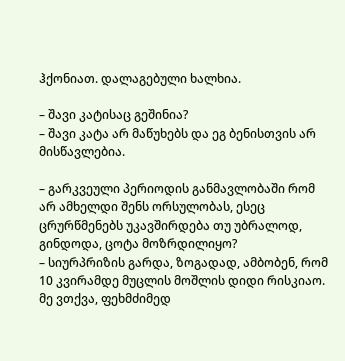ჰქონიათ. დალაგებული ხალხია.

– შავი კატისაც გეშინია?
– შავი კატა არ მაწუხებს და ეგ ბენისთვის არ მისწავლებია.

– გარკვეული პერიოდის განმავლობაში რომ არ ამხელდი შენს ორსულობას, ესეც ცრურწმენებს უკავშირდება თუ უბრალოდ, გინდოდა, ცოტა მოზრდილიყო?
– სიურპრიზის გარდა, ზოგადად, ამბობენ, რომ 10 კვირამდე მუცლის მოშლის დიდი რისკიაო. მე ვთქვა, ფეხმძიმედ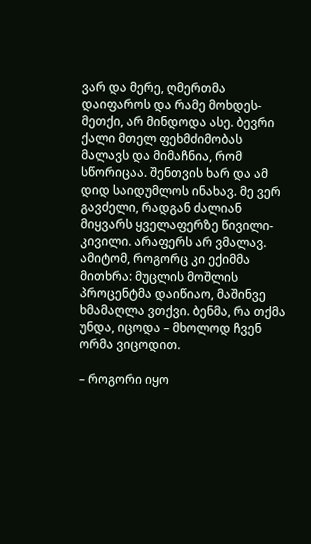ვარ და მერე, ღმერთმა დაიფაროს და რამე მოხდეს-მეთქი, არ მინდოდა ასე. ბევრი ქალი მთელ ფეხმძიმობას მალავს და მიმაჩნია, რომ სწორიცაა. შენთვის ხარ და ამ დიდ საიდუმლოს ინახავ. მე ვერ გავძელი, რადგან ძალიან მიყვარს ყველაფერზე წივილი-კივილი. არაფერს არ ვმალავ. ამიტომ, როგორც კი ექიმმა მითხრა: მუცლის მოშლის პროცენტმა დაიწიაო, მაშინვე ხმამაღლა ვთქვი. ბენმა, რა თქმა უნდა, იცოდა – მხოლოდ ჩვენ ორმა ვიცოდით.

– როგორი იყო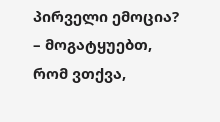პირველი ემოცია?
– მოგატყუებთ, რომ ვთქვა,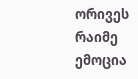ორივეს რაიმე ემოცია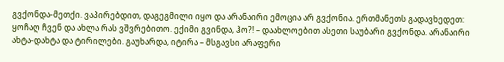გვქონდა-მეთქი. ვაპირებდით, დაგეგმილი იყო და არანაირი ემოცია არ გვქონია. ერთმანეთს გადავხედეთ: ყოჩაღ ჩვენ და ახლა რას ვშვრებითო. ექიმი გვინდა, ჰო?! – დაახლოებით ასეთი საუბარი გვქონდა. არანაირი ახტა-დახტა და ტირილები. გაუხარდა, იტირა – მსგავსი არაფერი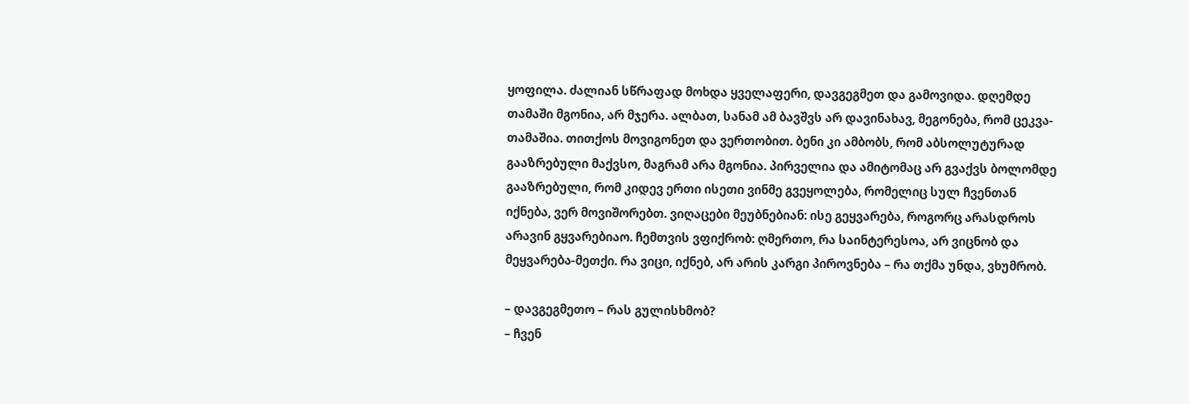ყოფილა. ძალიან სწრაფად მოხდა ყველაფერი, დავგეგმეთ და გამოვიდა. დღემდე თამაში მგონია, არ მჯერა. ალბათ, სანამ ამ ბავშვს არ დავინახავ, მეგონება, რომ ცეკვა-თამაშია. თითქოს მოვიგონეთ და ვერთობით. ბენი კი ამბობს, რომ აბსოლუტურად გააზრებული მაქვსო, მაგრამ არა მგონია. პირველია და ამიტომაც არ გვაქვს ბოლომდე გააზრებული, რომ კიდევ ერთი ისეთი ვინმე გვეყოლება, რომელიც სულ ჩვენთან იქნება, ვერ მოვიშორებთ. ვიღაცები მეუბნებიან: ისე გეყვარება, როგორც არასდროს არავინ გყვარებიაო. ჩემთვის ვფიქრობ: ღმერთო, რა საინტერესოა, არ ვიცნობ და მეყვარება-მეთქი. რა ვიცი, იქნებ, არ არის კარგი პიროვნება – რა თქმა უნდა, ვხუმრობ.

– დავგეგმეთო – რას გულისხმობ?
– ჩვენ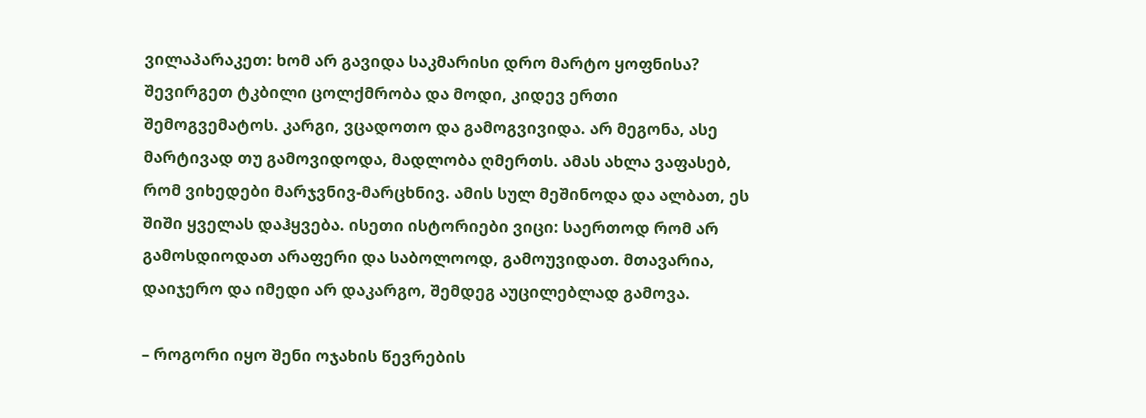ვილაპარაკეთ: ხომ არ გავიდა საკმარისი დრო მარტო ყოფნისა? შევირგეთ ტკბილი ცოლქმრობა და მოდი, კიდევ ერთი შემოგვემატოს. კარგი, ვცადოთო და გამოგვივიდა. არ მეგონა, ასე მარტივად თუ გამოვიდოდა, მადლობა ღმერთს. ამას ახლა ვაფასებ, რომ ვიხედები მარჯვნივ-მარცხნივ. ამის სულ მეშინოდა და ალბათ, ეს შიში ყველას დაჰყვება. ისეთი ისტორიები ვიცი: საერთოდ რომ არ გამოსდიოდათ არაფერი და საბოლოოდ, გამოუვიდათ. მთავარია, დაიჯერო და იმედი არ დაკარგო, შემდეგ აუცილებლად გამოვა.

– როგორი იყო შენი ოჯახის წევრების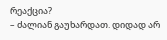რეაქცია?
– ძალიან გაუხარდათ. დიდად არ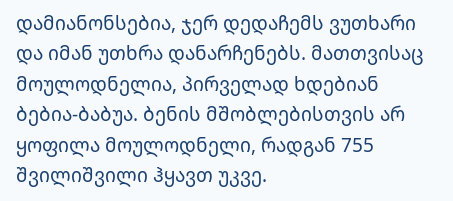დამიანონსებია, ჯერ დედაჩემს ვუთხარი და იმან უთხრა დანარჩენებს. მათთვისაც მოულოდნელია, პირველად ხდებიან ბებია-ბაბუა. ბენის მშობლებისთვის არ ყოფილა მოულოდნელი, რადგან 755 შვილიშვილი ჰყავთ უკვე.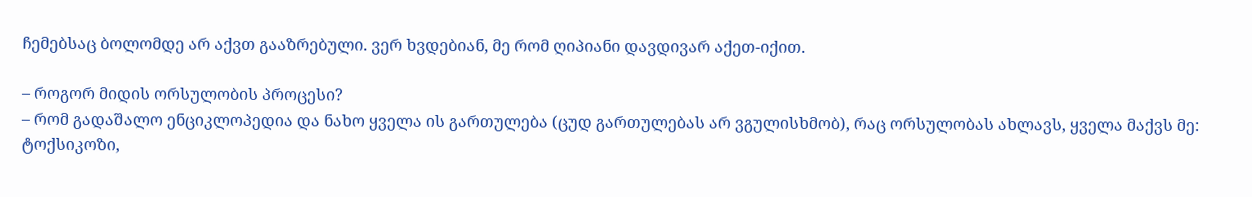ჩემებსაც ბოლომდე არ აქვთ გააზრებული. ვერ ხვდებიან, მე რომ ღიპიანი დავდივარ აქეთ-იქით.

– როგორ მიდის ორსულობის პროცესი?
– რომ გადაშალო ენციკლოპედია და ნახო ყველა ის გართულება (ცუდ გართულებას არ ვგულისხმობ), რაც ორსულობას ახლავს, ყველა მაქვს მე: ტოქსიკოზი,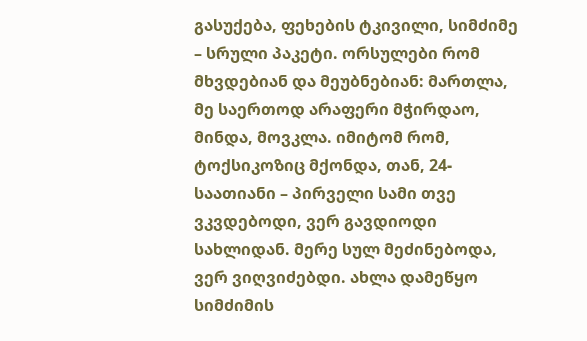გასუქება, ფეხების ტკივილი, სიმძიმე – სრული პაკეტი. ორსულები რომ მხვდებიან და მეუბნებიან: მართლა, მე საერთოდ არაფერი მჭირდაო, მინდა, მოვკლა. იმიტომ რომ, ტოქსიკოზიც მქონდა, თან, 24-საათიანი – პირველი სამი თვე ვკვდებოდი, ვერ გავდიოდი სახლიდან. მერე სულ მეძინებოდა, ვერ ვიღვიძებდი. ახლა დამეწყო სიმძიმის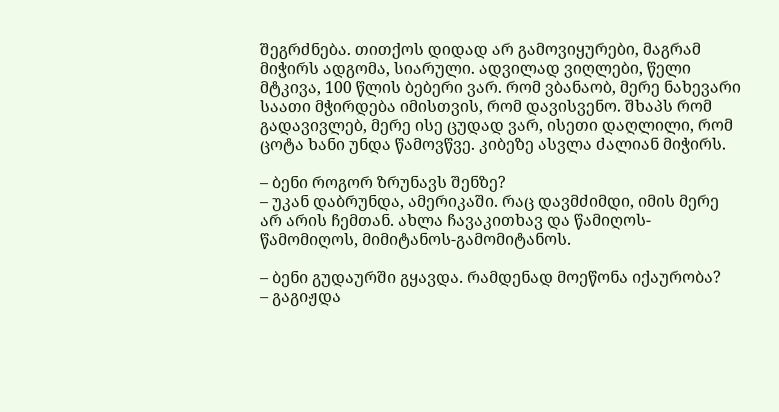შეგრძნება. თითქოს დიდად არ გამოვიყურები, მაგრამ მიჭირს ადგომა, სიარული. ადვილად ვიღლები, წელი მტკივა, 100 წლის ბებერი ვარ. რომ ვბანაობ, მერე ნახევარი საათი მჭირდება იმისთვის, რომ დავისვენო. შხაპს რომ გადავივლებ, მერე ისე ცუდად ვარ, ისეთი დაღლილი, რომ ცოტა ხანი უნდა წამოვწვე. კიბეზე ასვლა ძალიან მიჭირს.

– ბენი როგორ ზრუნავს შენზე?
– უკან დაბრუნდა, ამერიკაში. რაც დავმძიმდი, იმის მერე არ არის ჩემთან. ახლა ჩავაკითხავ და წამიღოს-წამომიღოს, მიმიტანოს-გამომიტანოს.

– ბენი გუდაურში გყავდა. რამდენად მოეწონა იქაურობა?
– გაგიჟდა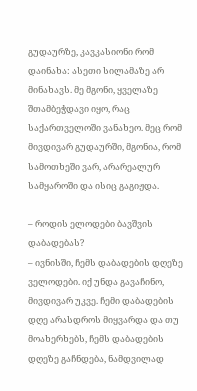გუდაურზე, კავკასიონი რომ დაინახა: ასეთი სილამაზე არ მინახავს. მე მგონი, ყველაზე შთამბეჭდავი იყო, რაც საქართველოში ვანახეო. მეც რომ მივდივარ გუდაურში, მგონია, რომ სამოთხეში ვარ, არარეალურ სამყაროში და ისიც გაგიჟდა.

– როდის ელოდები ბავშვის დაბადებას?
– ივნისში, ჩემს დაბადების დღეზე ველოდები. იქ უნდა გავაჩინო, მივდივარ უკვე. ჩემი დაბადების დღე არასდროს მიყვარდა და თუ მოახერხებს, ჩემს დაბადების დღეზე გაჩნდება, ნამდვილად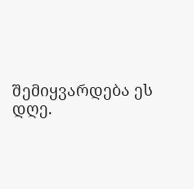შემიყვარდება ეს დღე.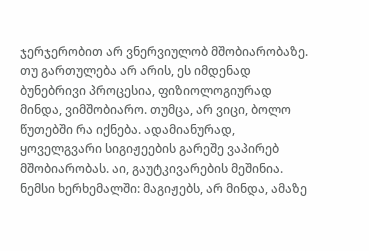ჯერჯერობით არ ვნერვიულობ მშობიარობაზე. თუ გართულება არ არის, ეს იმდენად ბუნებრივი პროცესია, ფიზიოლოგიურად მინდა, ვიმშობიარო. თუმცა, არ ვიცი, ბოლო წუთებში რა იქნება. ადამიანურად, ყოველგვარი სიგიჟეების გარეშე ვაპირებ მშობიარობას. აი, გაუტკივარების მეშინია. ნემსი ხერხემალში: მაგიჟებს, არ მინდა, ამაზე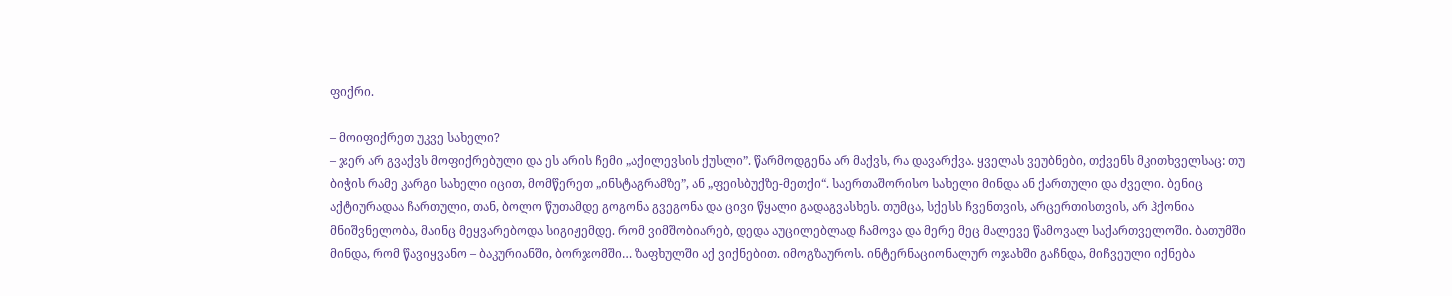ფიქრი.

– მოიფიქრეთ უკვე სახელი?
– ჯერ არ გვაქვს მოფიქრებული და ეს არის ჩემი „აქილევსის ქუსლი”. წარმოდგენა არ მაქვს, რა დავარქვა. ყველას ვეუბნები, თქვენს მკითხველსაც: თუ ბიჭის რამე კარგი სახელი იცით, მომწერეთ „ინსტაგრამზე”, ან „ფეისბუქზე-მეთქი“. საერთაშორისო სახელი მინდა ან ქართული და ძველი. ბენიც აქტიურადაა ჩართული, თან, ბოლო წუთამდე გოგონა გვეგონა და ცივი წყალი გადაგვასხეს. თუმცა, სქესს ჩვენთვის, არცერთისთვის, არ ჰქონია მნიშვნელობა, მაინც მეყვარებოდა სიგიჟემდე. რომ ვიმშობიარებ, დედა აუცილებლად ჩამოვა და მერე მეც მალევე წამოვალ საქართველოში. ბათუმში მინდა, რომ წავიყვანო – ბაკურიანში, ბორჯომში… ზაფხულში აქ ვიქნებით. იმოგზაუროს. ინტერნაციონალურ ოჯახში გაჩნდა, მიჩვეული იქნება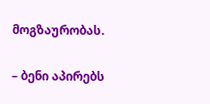მოგზაურობას.

– ბენი აპირებს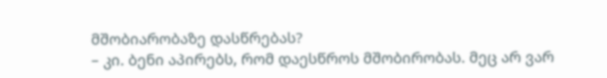მშობიარობაზე დასწრებას?
– კი. ბენი აპირებს, რომ დაესწროს მშობირობას. მეც არ ვარ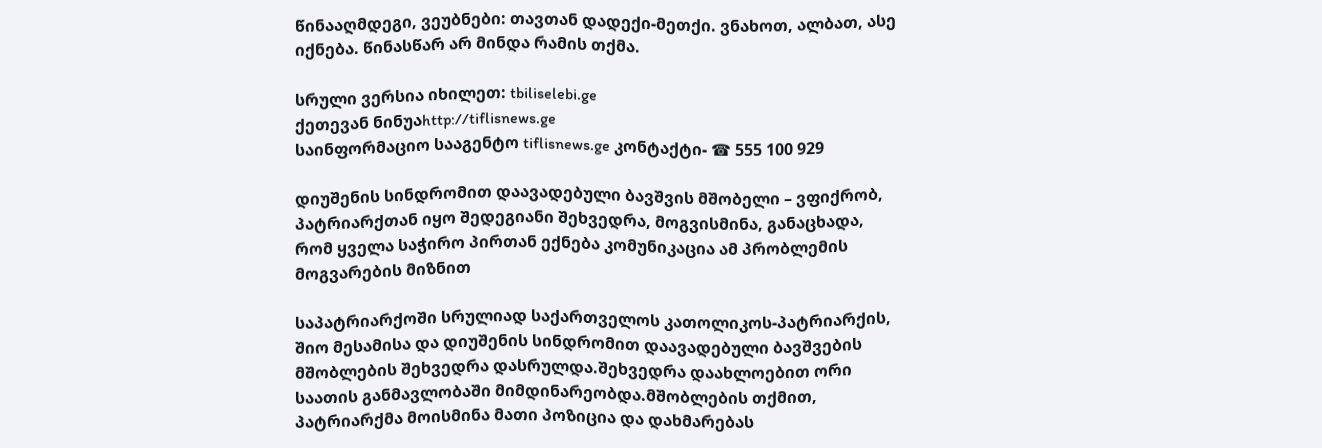წინააღმდეგი, ვეუბნები: თავთან დადექი-მეთქი. ვნახოთ, ალბათ, ასე იქნება. წინასწარ არ მინდა რამის თქმა.

სრული ვერსია იხილეთ: tbiliselebi.ge
ქეთევან ნინუაhttp://tiflisnews.ge
საინფორმაციო სააგენტო tiflisnews.ge კონტაქტი- ☎ 555 100 929

დიუშენის სინდრომით დაავადებული ბავშვის მშობელი – ვფიქრობ, პატრიარქთან იყო შედეგიანი შეხვედრა, მოგვისმინა, განაცხადა, რომ ყველა საჭირო პირთან ექნება კომუნიკაცია ამ პრობლემის მოგვარების მიზნით

საპატრიარქოში სრულიად საქართველოს კათოლიკოს-პატრიარქის, შიო მესამისა და დიუშენის სინდრომით დაავადებული ბავშვების მშობლების შეხვედრა დასრულდა.შეხვედრა დაახლოებით ორი საათის განმავლობაში მიმდინარეობდა.მშობლების თქმით, პატრიარქმა მოისმინა მათი პოზიცია და დახმარებას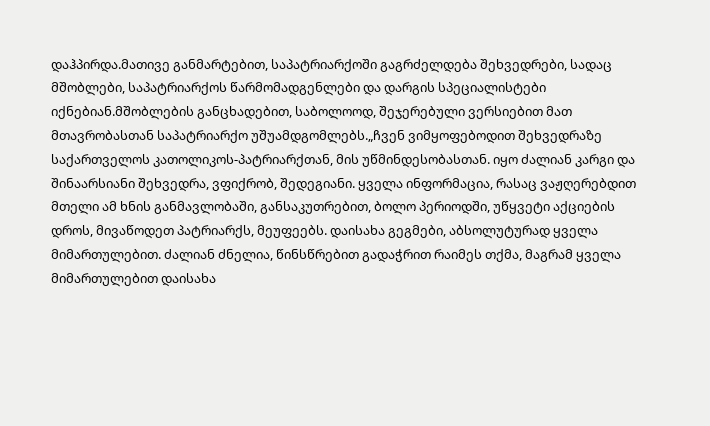დაჰპირდა.მათივე განმარტებით, საპატრიარქოში გაგრძელდება შეხვედრები, სადაც მშობლები, საპატრიარქოს წარმომადგენლები და დარგის სპეციალისტები იქნებიან.მშობლების განცხადებით, საბოლოოდ, შეჯერებული ვერსიებით მათ მთავრობასთან საპატრიარქო უშუამდგომლებს.„ჩვენ ვიმყოფებოდით შეხვედრაზე საქართველოს კათოლიკოს-პატრიარქთან, მის უწმინდესობასთან. იყო ძალიან კარგი და შინაარსიანი შეხვედრა, ვფიქრობ, შედეგიანი. ყველა ინფორმაცია, რასაც ვაჟღერებდით მთელი ამ ხნის განმავლობაში, განსაკუთრებით, ბოლო პერიოდში, უწყვეტი აქციების დროს, მივაწოდეთ პატრიარქს, მეუფეებს. დაისახა გეგმები, აბსოლუტურად ყველა მიმართულებით. ძალიან ძნელია, წინსწრებით გადაჭრით რაიმეს თქმა, მაგრამ ყველა მიმართულებით დაისახა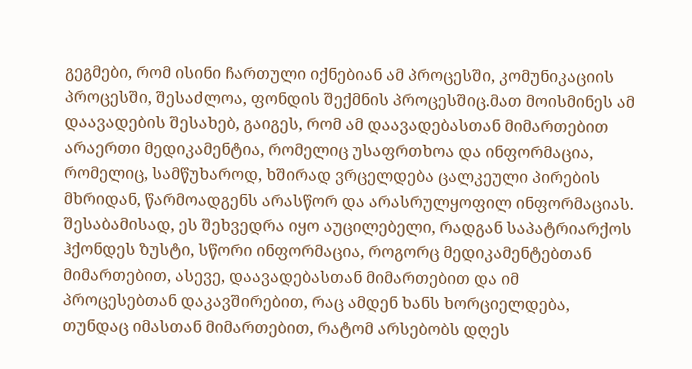გეგმები, რომ ისინი ჩართული იქნებიან ამ პროცესში, კომუნიკაციის პროცესში, შესაძლოა, ფონდის შექმნის პროცესშიც.მათ მოისმინეს ამ დაავადების შესახებ, გაიგეს, რომ ამ დაავადებასთან მიმართებით არაერთი მედიკამენტია, რომელიც უსაფრთხოა და ინფორმაცია, რომელიც, სამწუხაროდ, ხშირად ვრცელდება ცალკეული პირების მხრიდან, წარმოადგენს არასწორ და არასრულყოფილ ინფორმაციას. შესაბამისად, ეს შეხვედრა იყო აუცილებელი, რადგან საპატრიარქოს ჰქონდეს ზუსტი, სწორი ინფორმაცია, როგორც მედიკამენტებთან მიმართებით, ასევე, დაავადებასთან მიმართებით და იმ პროცესებთან დაკავშირებით, რაც ამდენ ხანს ხორციელდება, თუნდაც იმასთან მიმართებით, რატომ არსებობს დღეს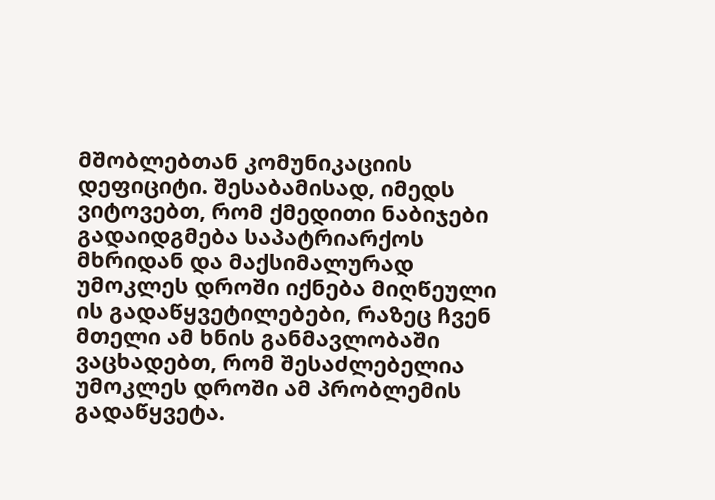მშობლებთან კომუნიკაციის დეფიციტი. შესაბამისად, იმედს ვიტოვებთ, რომ ქმედითი ნაბიჯები გადაიდგმება საპატრიარქოს მხრიდან და მაქსიმალურად უმოკლეს დროში იქნება მიღწეული ის გადაწყვეტილებები, რაზეც ჩვენ მთელი ამ ხნის განმავლობაში ვაცხადებთ, რომ შესაძლებელია უმოკლეს დროში ამ პრობლემის გადაწყვეტა.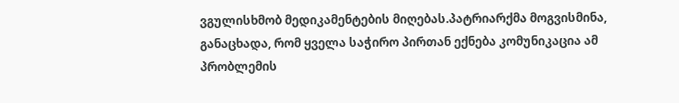ვგულისხმობ მედიკამენტების მიღებას.პატრიარქმა მოგვისმინა, განაცხადა, რომ ყველა საჭირო პირთან ექნება კომუნიკაცია ამ პრობლემის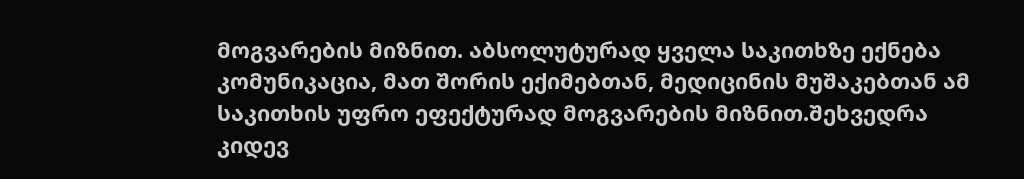მოგვარების მიზნით. აბსოლუტურად ყველა საკითხზე ექნება კომუნიკაცია, მათ შორის ექიმებთან, მედიცინის მუშაკებთან ამ საკითხის უფრო ეფექტურად მოგვარების მიზნით.შეხვედრა კიდევ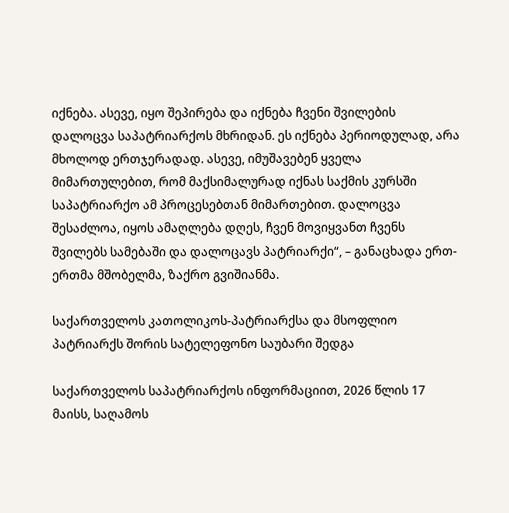იქნება. ასევე, იყო შეპირება და იქნება ჩვენი შვილების დალოცვა საპატრიარქოს მხრიდან. ეს იქნება პერიოდულად, არა მხოლოდ ერთჯერადად. ასევე, იმუშავებენ ყველა მიმართულებით, რომ მაქსიმალურად იქნას საქმის კურსში საპატრიარქო ამ პროცესებთან მიმართებით. დალოცვა შესაძლოა, იყოს ამაღლება დღეს, ჩვენ მოვიყვანთ ჩვენს შვილებს სამებაში და დალოცავს პატრიარქი“, – განაცხადა ერთ-ერთმა მშობელმა, ზაქრო გვიშიანმა.

საქართველოს კათოლიკოს-პატრიარქსა და მსოფლიო პატრიარქს შორის სატელეფონო საუბარი შედგა

საქართველოს საპატრიარქოს ინფორმაციით, 2026 წლის 17 მაისს, საღამოს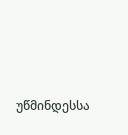უწმინდესსა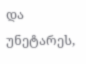და უნეტარეს,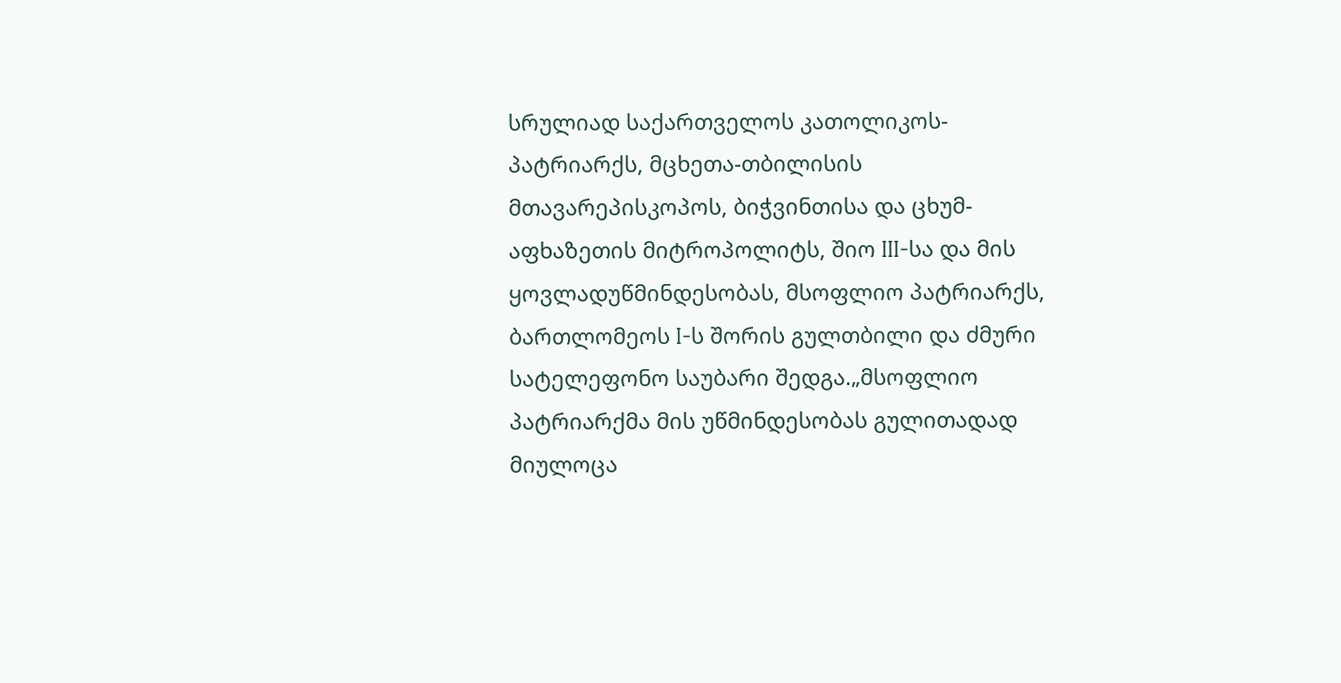სრულიად საქართველოს კათოლიკოს-პატრიარქს, მცხეთა-თბილისის მთავარეპისკოპოს, ბიჭვინთისა და ცხუმ-აფხაზეთის მიტროპოლიტს, შიო III-სა და მის ყოვლადუწმინდესობას, მსოფლიო პატრიარქს, ბართლომეოს I-ს შორის გულთბილი და ძმური სატელეფონო საუბარი შედგა.„მსოფლიო პატრიარქმა მის უწმინდესობას გულითადად მიულოცა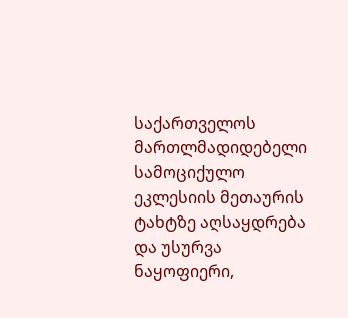საქართველოს მართლმადიდებელი სამოციქულო ეკლესიის მეთაურის ტახტზე აღსაყდრება და უსურვა ნაყოფიერი,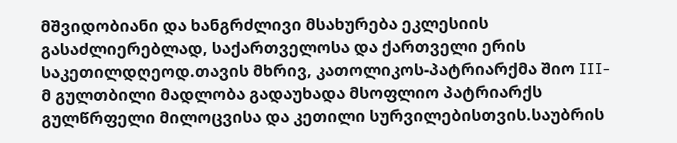მშვიდობიანი და ხანგრძლივი მსახურება ეკლესიის გასაძლიერებლად, საქართველოსა და ქართველი ერის საკეთილდღეოდ.თავის მხრივ, კათოლიკოს-პატრიარქმა შიო III-მ გულთბილი მადლობა გადაუხადა მსოფლიო პატრიარქს გულწრფელი მილოცვისა და კეთილი სურვილებისთვის.საუბრის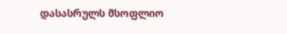დასასრულს მსოფლიო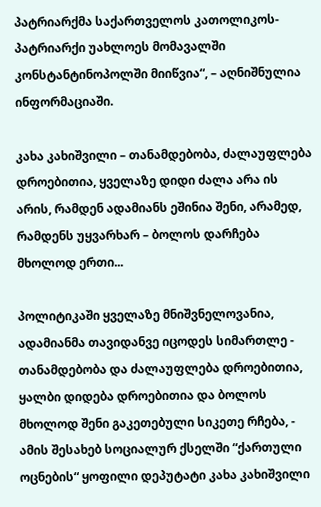პატრიარქმა საქართველოს კათოლიკოს-პატრიარქი უახლოეს მომავალში კონსტანტინოპოლში მიიწვია“, – აღნიშნულია ინფორმაციაში.

კახა კახიშვილი – თანამდებობა, ძალაუფლება დროებითია, ყველაზე დიდი ძალა არა ის არის, რამდენ ადამიანს ეშინია შენი, არამედ, რამდენს უყვარხარ – ბოლოს დარჩება მხოლოდ ერთი...

პოლიტიკაში ყველაზე მნიშვნელოვანია, ადამიანმა თავიდანვე იცოდეს სიმართლე - თანამდებობა და ძალაუფლება დროებითია, ყალბი დიდება დროებითია და ბოლოს მხოლოდ შენი გაკეთებული სიკეთე რჩება, - ამის შესახებ სოციალურ ქსელში “ქართული ოცნების“ ყოფილი დეპუტატი კახა კახიშვილი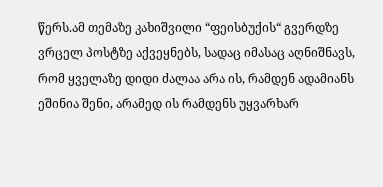წერს.ამ თემაზე კახიშვილი “ფეისბუქის“ გვერდზე ვრცელ პოსტზე აქვეყნებს, სადაც იმასაც აღნიშნავს, რომ ყველაზე დიდი ძალაა არა ის, რამდენ ადამიანს ეშინია შენი, არამედ ის რამდენს უყვარხარ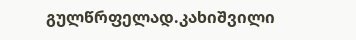გულწრფელად.კახიშვილი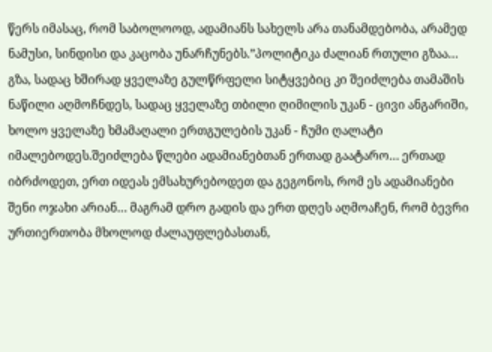წერს იმასაც, რომ საბოლოოდ, ადამიანს სახელს არა თანამდებობა, არამედ ნამუსი, სინდისი და კაცობა უნარჩუნებს.”პოლიტიკა ძალიან რთული გზაა… გზა, სადაც ხშირად ყველაზე გულწრფელი სიტყვებიც კი შეიძლება თამაშის ნაწილი აღმოჩნდეს, სადაც ყველაზე თბილი ღიმილის უკან - ცივი ანგარიში, ხოლო ყველაზე ხმამაღალი ერთგულების უკან - ჩუმი ღალატი იმალებოდეს.შეიძლება წლები ადამიანებთან ერთად გაატარო… ერთად იბრძოდეთ, ერთ იდეას ემსახურებოდეთ და გეგონოს, რომ ეს ადამიანები შენი ოჯახი არიან… მაგრამ დრო გადის და ერთ დღეს აღმოაჩენ, რომ ბევრი ურთიერთობა მხოლოდ ძალაუფლებასთან,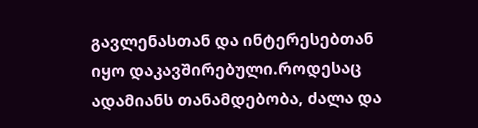გავლენასთან და ინტერესებთან იყო დაკავშირებული.როდესაც ადამიანს თანამდებობა, ძალა და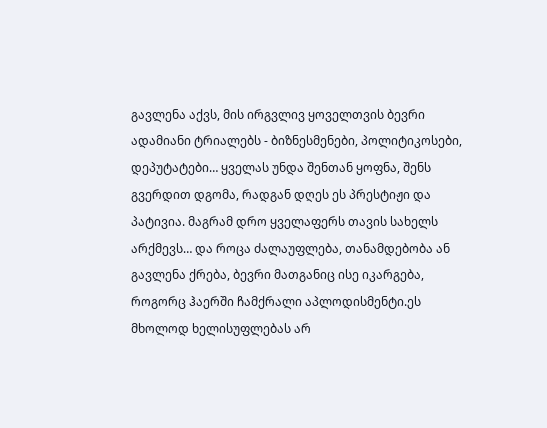გავლენა აქვს, მის ირგვლივ ყოველთვის ბევრი ადამიანი ტრიალებს - ბიზნესმენები, პოლიტიკოსები, დეპუტატები… ყველას უნდა შენთან ყოფნა, შენს გვერდით დგომა, რადგან დღეს ეს პრესტიჟი და პატივია. მაგრამ დრო ყველაფერს თავის სახელს არქმევს… და როცა ძალაუფლება, თანამდებობა ან გავლენა ქრება, ბევრი მათგანიც ისე იკარგება, როგორც ჰაერში ჩამქრალი აპლოდისმენტი.ეს მხოლოდ ხელისუფლებას არ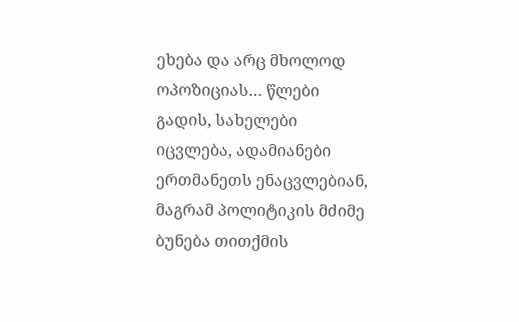ეხება და არც მხოლოდ ოპოზიციას… წლები გადის, სახელები იცვლება, ადამიანები ერთმანეთს ენაცვლებიან, მაგრამ პოლიტიკის მძიმე ბუნება თითქმის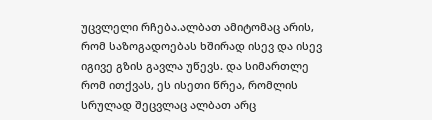უცვლელი რჩება.ალბათ ამიტომაც არის, რომ საზოგადოებას ხშირად ისევ და ისევ იგივე გზის გავლა უწევს. და სიმართლე რომ ითქვას, ეს ისეთი წრეა, რომლის სრულად შეცვლაც ალბათ არც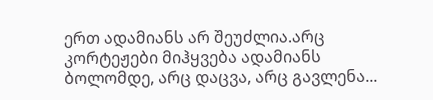ერთ ადამიანს არ შეუძლია.არც კორტეჟები მიჰყვება ადამიანს ბოლომდე, არც დაცვა, არც გავლენა...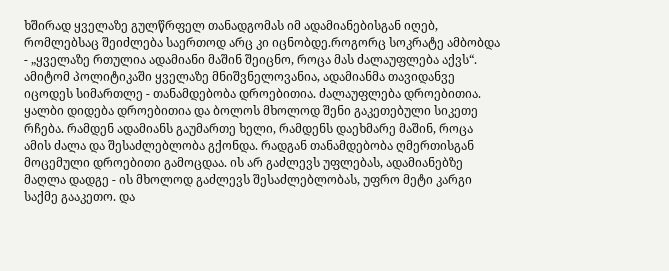ხშირად ყველაზე გულწრფელ თანადგომას იმ ადამიანებისგან იღებ, რომლებსაც შეიძლება საერთოდ არც კი იცნობდე.როგორც სოკრატე ამბობდა - „ყველაზე რთულია ადამიანი მაშინ შეიცნო, როცა მას ძალაუფლება აქვს“. ამიტომ პოლიტიკაში ყველაზე მნიშვნელოვანია, ადამიანმა თავიდანვე იცოდეს სიმართლე - თანამდებობა დროებითია. ძალაუფლება დროებითია. ყალბი დიდება დროებითია და ბოლოს მხოლოდ შენი გაკეთებული სიკეთე რჩება. რამდენ ადამიანს გაუმართე ხელი, რამდენს დაეხმარე მაშინ, როცა ამის ძალა და შესაძლებლობა გქონდა. რადგან თანამდებობა ღმერთისგან მოცემული დროებითი გამოცდაა. ის არ გაძლევს უფლებას, ადამიანებზე მაღლა დადგე - ის მხოლოდ გაძლევს შესაძლებლობას, უფრო მეტი კარგი საქმე გააკეთო. და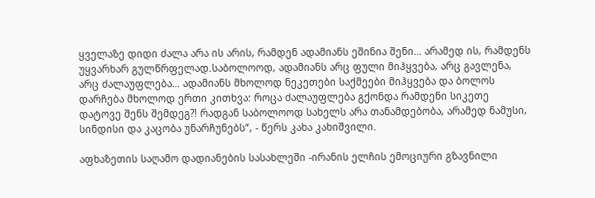ყველაზე დიდი ძალა არა ის არის, რამდენ ადამიანს ეშინია შენი… არამედ ის, რამდენს უყვარხარ გულწრფელად.საბოლოოდ, ადამიანს არც ფული მიჰყვება, არც გავლენა, არც ძალაუფლება… ადამიანს მხოლოდ ნეკეთები საქმეები მიჰყვება და ბოლოს დარჩება მხოლოდ ერთი კითხვა: როცა ძალაუფლება გქონდა რამდენი სიკეთე დატოვე შენს შემდეგ?! რადგან საბოლოოდ სახელს არა თანამდებობა, არამედ ნამუსი, სინდისი და კაცობა უნარჩუნებს“, - წერს კახა კახიშვილი.

აფხაზეთის საღამო დადიანების სასახლეში -ირანის ელჩის ემოციური გზავნილი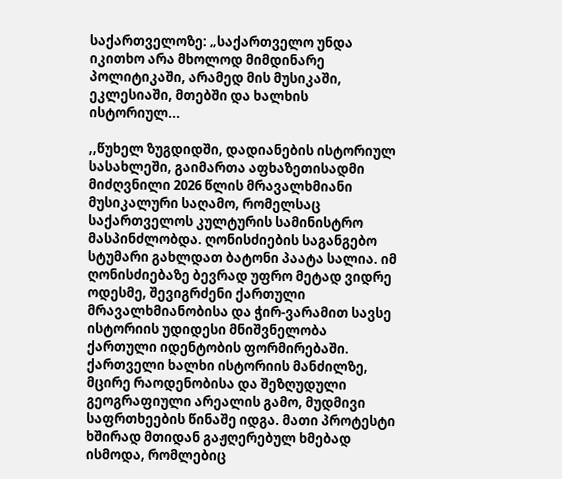საქართველოზე: „საქართველო უნდა იკითხო არა მხოლოდ მიმდინარე პოლიტიკაში, არამედ მის მუსიკაში, ეკლესიაში, მთებში და ხალხის ისტორიულ...

,,წუხელ ზუგდიდში, დადიანების ისტორიულ სასახლეში, გაიმართა აფხაზეთისადმი მიძღვნილი 2026 წლის მრავალხმიანი მუსიკალური საღამო, რომელსაც საქართველოს კულტურის სამინისტრო მასპინძლობდა. ღონისძიების საგანგებო სტუმარი გახლდათ ბატონი პაატა სალია. იმ ღონისძიებაზე ბევრად უფრო მეტად ვიდრე ოდესმე, შევიგრძენი ქართული მრავალხმიანობისა და ჭირ-ვარამით სავსე ისტორიის უდიდესი მნიშვნელობა ქართული იდენტობის ფორმირებაში. ქართველი ხალხი ისტორიის მანძილზე, მცირე რაოდენობისა და შეზღუდული გეოგრაფიული არეალის გამო, მუდმივი საფრთხეების წინაშე იდგა. მათი პროტესტი ხშირად მთიდან გაჟღერებულ ხმებად ისმოდა, რომლებიც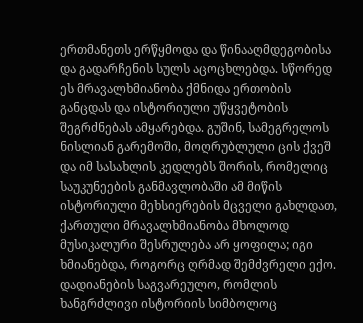ერთმანეთს ერწყმოდა და წინააღმდეგობისა და გადარჩენის სულს აცოცხლებდა. სწორედ ეს მრავალხმიანობა ქმნიდა ერთობის განცდას და ისტორიული უწყვეტობის შეგრძნებას ამყარებდა. გუშინ, სამეგრელოს ნისლიან გარემოში, მოღრუბლული ცის ქვეშ და იმ სასახლის კედლებს შორის, რომელიც საუკუნეების განმავლობაში ამ მიწის ისტორიული მეხსიერების მცველი გახლდათ, ქართული მრავალხმიანობა მხოლოდ მუსიკალური შესრულება არ ყოფილა; იგი ხმიანებდა, როგორც ღრმად შემძვრელი ექო. დადიანების საგვარეულო, რომლის ხანგრძლივი ისტორიის სიმბოლოც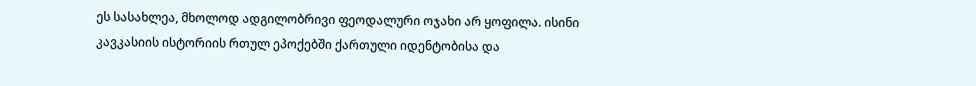ეს სასახლეა, მხოლოდ ადგილობრივი ფეოდალური ოჯახი არ ყოფილა. ისინი კავკასიის ისტორიის რთულ ეპოქებში ქართული იდენტობისა და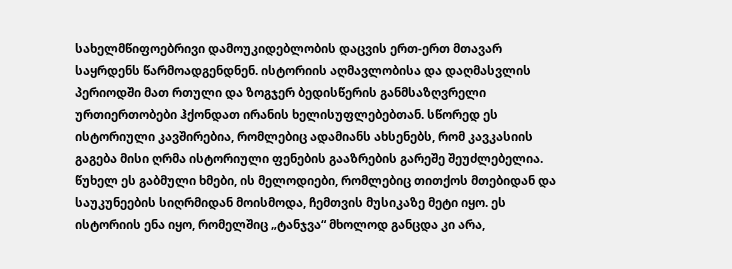სახელმწიფოებრივი დამოუკიდებლობის დაცვის ერთ-ერთ მთავარ საყრდენს წარმოადგენდნენ. ისტორიის აღმავლობისა და დაღმასვლის პერიოდში მათ რთული და ზოგჯერ ბედისწერის განმსაზღვრელი ურთიერთობები ჰქონდათ ირანის ხელისუფლებებთან. სწორედ ეს ისტორიული კავშირებია, რომლებიც ადამიანს ახსენებს, რომ კავკასიის გაგება მისი ღრმა ისტორიული ფენების გააზრების გარეშე შეუძლებელია. წუხელ ეს გაბმული ხმები, ის მელოდიები, რომლებიც თითქოს მთებიდან და საუკუნეების სიღრმიდან მოისმოდა, ჩემთვის მუსიკაზე მეტი იყო. ეს ისტორიის ენა იყო, რომელშიც „ტანჯვა“ მხოლოდ განცდა კი არა,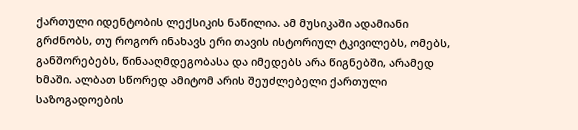ქართული იდენტობის ლექსიკის ნაწილია. ამ მუსიკაში ადამიანი გრძნობს, თუ როგორ ინახავს ერი თავის ისტორიულ ტკივილებს, ომებს, განშორებებს, წინააღმდეგობასა და იმედებს არა წიგნებში, არამედ ხმაში. ალბათ სწორედ ამიტომ არის შეუძლებელი ქართული საზოგადოების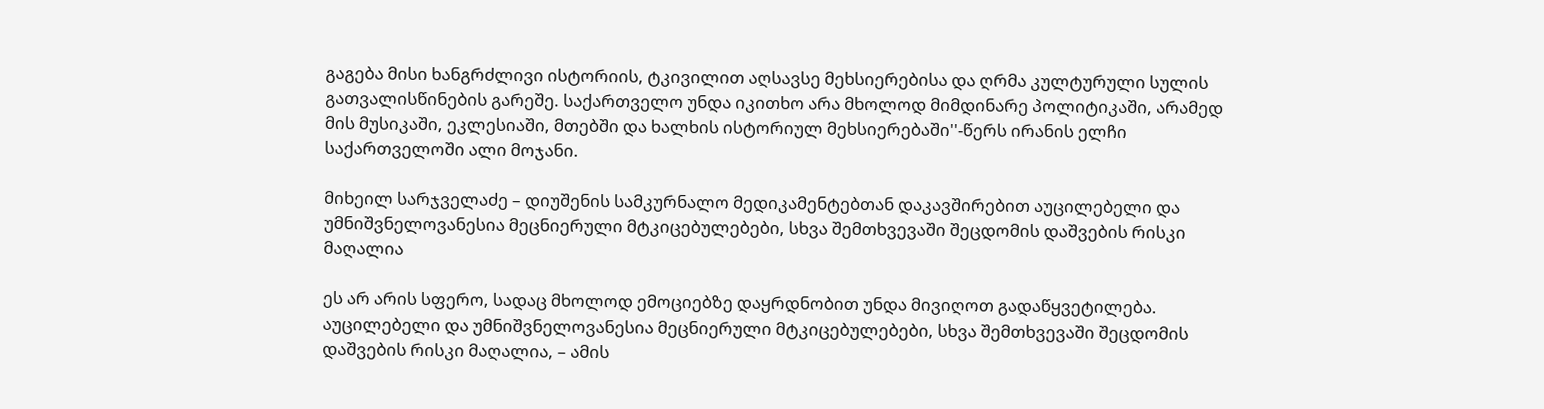გაგება მისი ხანგრძლივი ისტორიის, ტკივილით აღსავსე მეხსიერებისა და ღრმა კულტურული სულის გათვალისწინების გარეშე. საქართველო უნდა იკითხო არა მხოლოდ მიმდინარე პოლიტიკაში, არამედ მის მუსიკაში, ეკლესიაში, მთებში და ხალხის ისტორიულ მეხსიერებაში''-წერს ირანის ელჩი საქართველოში ალი მოჯანი.

მიხეილ სარჯველაძე – დიუშენის სამკურნალო მედიკამენტებთან დაკავშირებით აუცილებელი და უმნიშვნელოვანესია მეცნიერული მტკიცებულებები, სხვა შემთხვევაში შეცდომის დაშვების რისკი მაღალია

ეს არ არის სფერო, სადაც მხოლოდ ემოციებზე დაყრდნობით უნდა მივიღოთ გადაწყვეტილება. აუცილებელი და უმნიშვნელოვანესია მეცნიერული მტკიცებულებები, სხვა შემთხვევაში შეცდომის დაშვების რისკი მაღალია, – ამის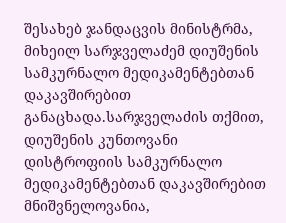შესახებ ჯანდაცვის მინისტრმა, მიხეილ სარჯველაძემ დიუშენის სამკურნალო მედიკამენტებთან დაკავშირებით განაცხადა.სარჯველაძის თქმით, დიუშენის კუნთოვანი დისტროფიის სამკურნალო მედიკამენტებთან დაკავშირებით მნიშვნელოვანია,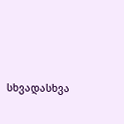სხვადასხვა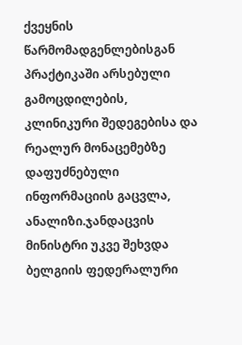ქვეყნის წარმომადგენლებისგან პრაქტიკაში არსებული გამოცდილების, კლინიკური შედეგებისა და რეალურ მონაცემებზე დაფუძნებული ინფორმაციის გაცვლა, ანალიზი.ჯანდაცვის მინისტრი უკვე შეხვდა ბელგიის ფედერალური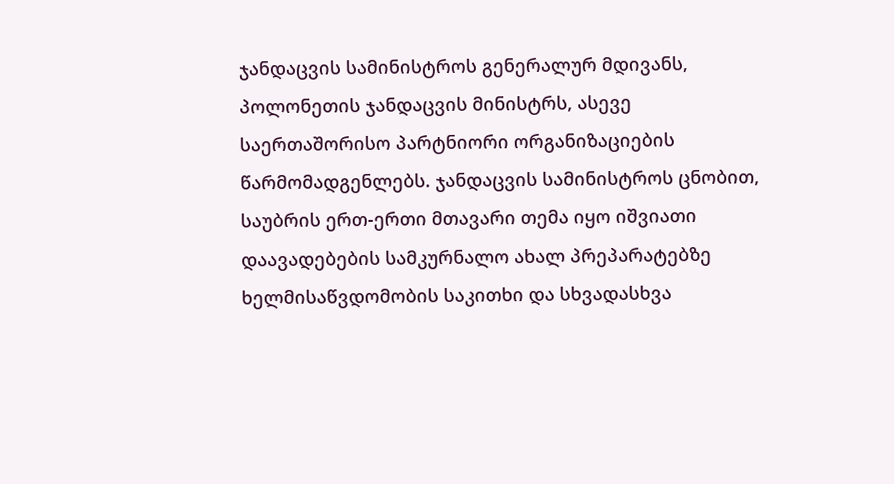ჯანდაცვის სამინისტროს გენერალურ მდივანს, პოლონეთის ჯანდაცვის მინისტრს, ასევე საერთაშორისო პარტნიორი ორგანიზაციების წარმომადგენლებს. ჯანდაცვის სამინისტროს ცნობით, საუბრის ერთ-ერთი მთავარი თემა იყო იშვიათი დაავადებების სამკურნალო ახალ პრეპარატებზე ხელმისაწვდომობის საკითხი და სხვადასხვა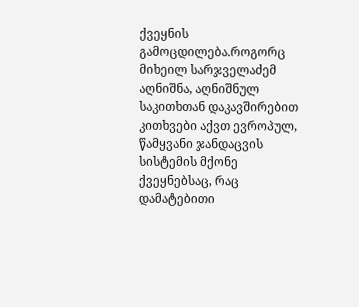ქვეყნის გამოცდილება.როგორც მიხეილ სარჯველაძემ აღნიშნა, აღნიშნულ საკითხთან დაკავშირებით კითხვები აქვთ ევროპულ, წამყვანი ჯანდაცვის სისტემის მქონე ქვეყნებსაც, რაც დამატებითი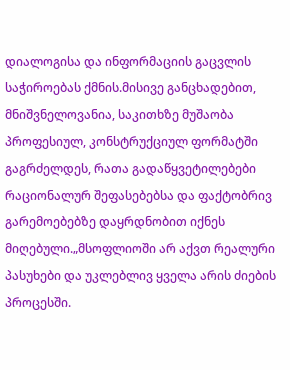დიალოგისა და ინფორმაციის გაცვლის საჭიროებას ქმნის.მისივე განცხადებით, მნიშვნელოვანია, საკითხზე მუშაობა პროფესიულ, კონსტრუქციულ ფორმატში გაგრძელდეს, რათა გადაწყვეტილებები რაციონალურ შეფასებებსა და ფაქტობრივ გარემოებებზე დაყრდნობით იქნეს მიღებული.„მსოფლიოში არ აქვთ რეალური პასუხები და უკლებლივ ყველა არის ძიების პროცესში.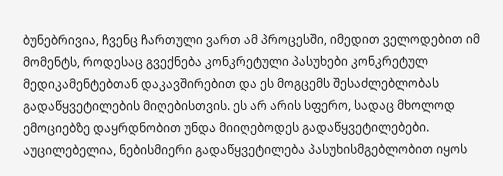ბუნებრივია, ჩვენც ჩართული ვართ ამ პროცესში, იმედით ველოდებით იმ მომენტს, როდესაც გვექნება კონკრეტული პასუხები კონკრეტულ მედიკამენტებთან დაკავშირებით და ეს მოგცემს შესაძლებლობას გადაწყვეტილების მიღებისთვის. ეს არ არის სფერო, სადაც მხოლოდ ემოციებზე დაყრდნობით უნდა მიიღებოდეს გადაწყვეტილებები. აუცილებელია, ნებისმიერი გადაწყვეტილება პასუხისმგებლობით იყოს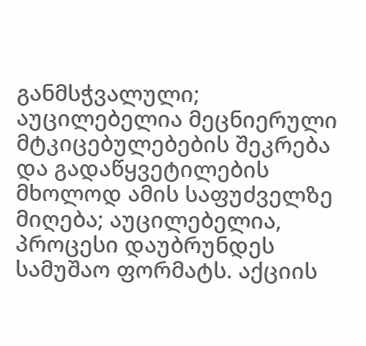განმსჭვალული; აუცილებელია მეცნიერული მტკიცებულებების შეკრება და გადაწყვეტილების მხოლოდ ამის საფუძველზე მიღება; აუცილებელია, პროცესი დაუბრუნდეს სამუშაო ფორმატს. აქციის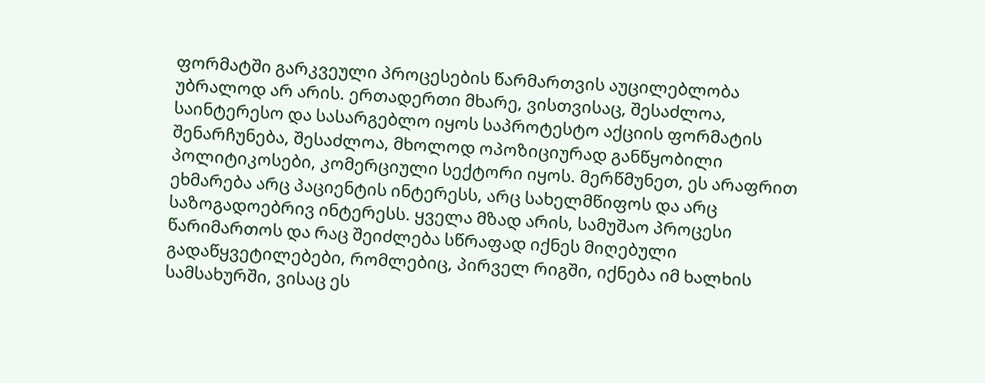ფორმატში გარკვეული პროცესების წარმართვის აუცილებლობა უბრალოდ არ არის. ერთადერთი მხარე, ვისთვისაც, შესაძლოა, საინტერესო და სასარგებლო იყოს საპროტესტო აქციის ფორმატის შენარჩუნება, შესაძლოა, მხოლოდ ოპოზიციურად განწყობილი პოლიტიკოსები, კომერციული სექტორი იყოს. მერწმუნეთ, ეს არაფრით ეხმარება არც პაციენტის ინტერესს, არც სახელმწიფოს და არც საზოგადოებრივ ინტერესს. ყველა მზად არის, სამუშაო პროცესი წარიმართოს და რაც შეიძლება სწრაფად იქნეს მიღებული გადაწყვეტილებები, რომლებიც, პირველ რიგში, იქნება იმ ხალხის სამსახურში, ვისაც ეს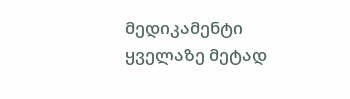მედიკამენტი ყველაზე მეტად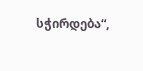სჭირდება“,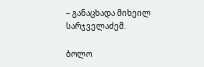– განაცხადა მიხეილ სარჯველაძემ.

ბოლო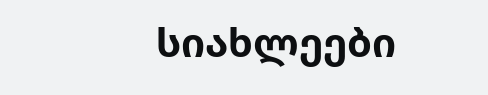სიახლეები